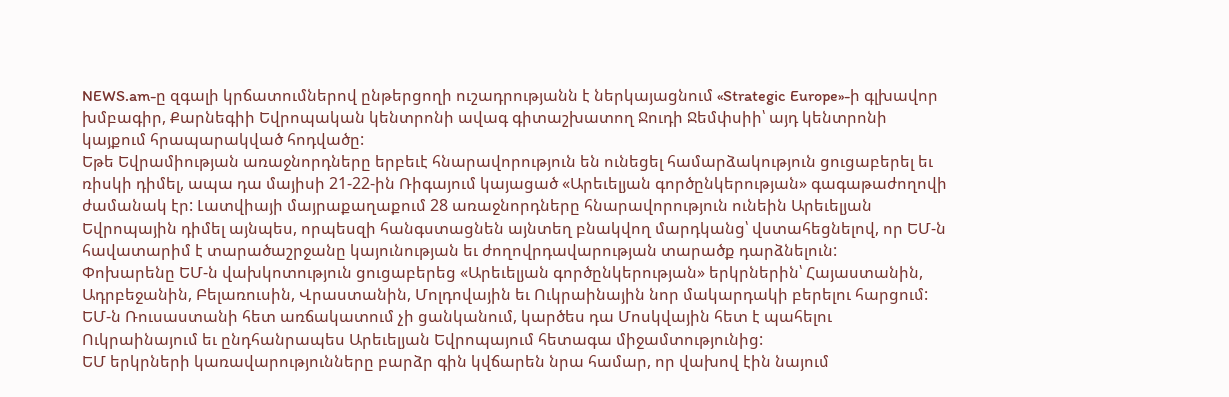NEWS.am-ը զգալի կրճատումներով ընթերցողի ուշադրությանն է ներկայացնում «Strategic Europe»-ի գլխավոր խմբագիր, Քարնեգիի Եվրոպական կենտրոնի ավագ գիտաշխատող Ջուդի Ջեմփսիի՝ այդ կենտրոնի կայքում հրապարակված հոդվածը:
Եթե Եվրամիության առաջնորդները երբեւէ հնարավորություն են ունեցել համարձակություն ցուցաբերել եւ ռիսկի դիմել, ապա դա մայիսի 21-22-ին Ռիգայում կայացած «Արեւելյան գործընկերության» գագաթաժողովի ժամանակ էր: Լատվիայի մայրաքաղաքում 28 առաջնորդները հնարավորություն ունեին Արեւելյան Եվրոպային դիմել այնպես, որպեսզի հանգստացնեն այնտեղ բնակվող մարդկանց՝ վստահեցնելով, որ ԵՄ-ն հավատարիմ է տարածաշրջանը կայունության եւ ժողովրդավարության տարածք դարձնելուն:
Փոխարենը ԵՄ-ն վախկոտություն ցուցաբերեց «Արեւելյան գործընկերության» երկրներին՝ Հայաստանին, Ադրբեջանին, Բելառուսին, Վրաստանին, Մոլդովային եւ Ուկրաինային նոր մակարդակի բերելու հարցում: ԵՄ-ն Ռուսաստանի հետ առճակատում չի ցանկանում, կարծես դա Մոսկվային հետ է պահելու Ուկրաինայում եւ ընդհանրապես Արեւելյան Եվրոպայում հետագա միջամտությունից:
ԵՄ երկրների կառավարությունները բարձր գին կվճարեն նրա համար, որ վախով էին նայում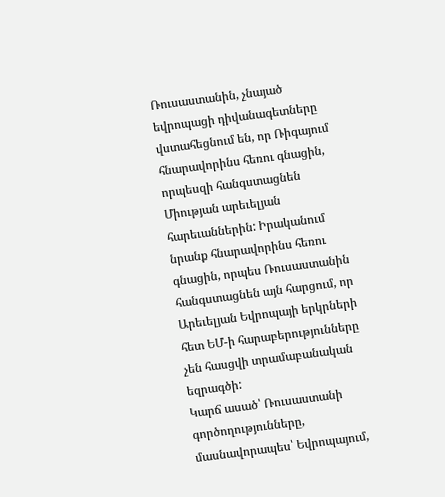Ռուսաստանին, չնայած եվրոպացի դիվանագետները վստահեցնում են, որ Ռիգայում հնարավորինս հեռու գնացին, որպեսզի հանգստացնեն Միության արեւելյան հարեւաններին: Իրականում նրանք հնարավորինս հեռու գնացին, որպես Ռուսաստանին հանգստացնեն այն հարցում, որ Արեւելյան Եվրոպայի երկրների հետ ԵՄ-ի հարաբերությունները չեն հասցվի տրամաբանական եզրագծի:
Կարճ ասած՝ Ռուսաստանի գործողությունները, մասնավորապես՝ Եվրոպայում,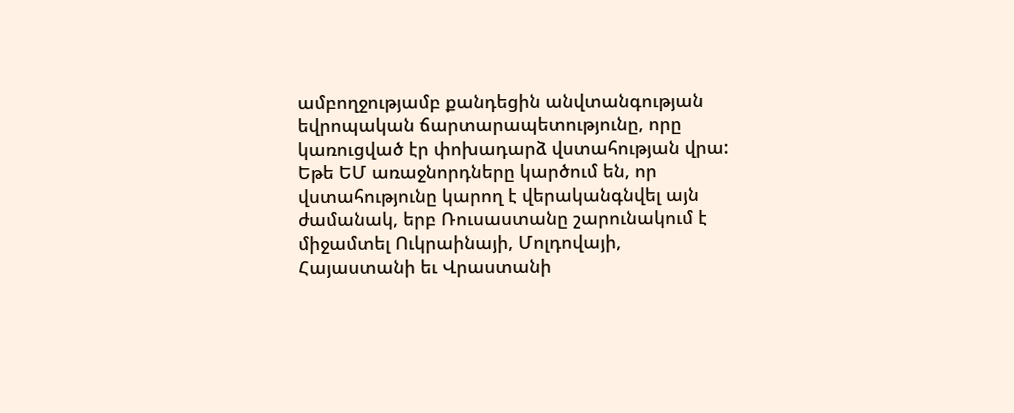ամբողջությամբ քանդեցին անվտանգության եվրոպական ճարտարապետությունը, որը կառուցված էր փոխադարձ վստահության վրա: Եթե ԵՄ առաջնորդները կարծում են, որ վստահությունը կարող է վերականգնվել այն ժամանակ, երբ Ռուսաստանը շարունակում է միջամտել Ուկրաինայի, Մոլդովայի, Հայաստանի եւ Վրաստանի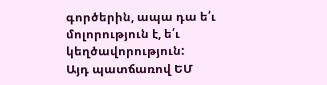գործերին, ապա դա ե՛ւ մոլորություն է, ե՛ւ կեղծավորություն:
Այդ պատճառով ԵՄ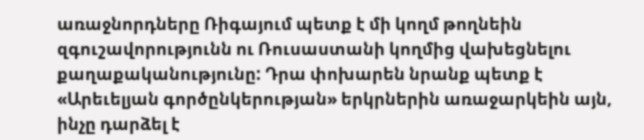առաջնորդները Ռիգայում պետք է մի կողմ թողնեին զգուշավորությունն ու Ռուսաստանի կողմից վախեցնելու քաղաքականությունը: Դրա փոխարեն նրանք պետք է «Արեւելյան գործընկերության» երկրներին առաջարկեին այն, ինչը դարձել է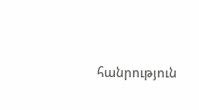հանրություն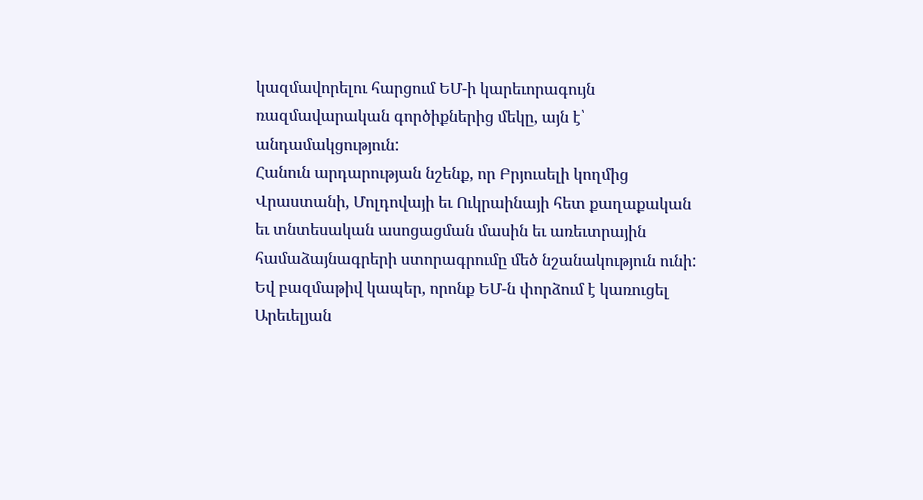կազմավորելու հարցում ԵՄ-ի կարեւորագույն ռազմավարական գործիքներից մեկը, այն է՝ անդամակցություն:
Հանուն արդարության նշենք, որ Բրյուսելի կողմից Վրաստանի, Մոլդովայի եւ Ուկրաինայի հետ քաղաքական եւ տնտեսական ասոցացման մասին եւ առեւտրային համաձայնագրերի ստորագրումը մեծ նշանակություն ունի: Եվ բազմաթիվ կապեր, որոնք ԵՄ-ն փորձում է կառուցել Արեւելյան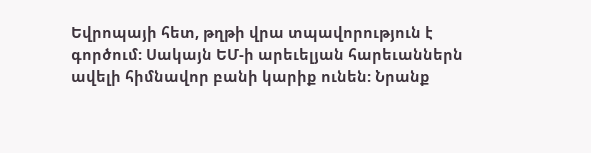Եվրոպայի հետ, թղթի վրա տպավորություն է գործում: Սակայն ԵՄ-ի արեւելյան հարեւաններն ավելի հիմնավոր բանի կարիք ունեն: Նրանք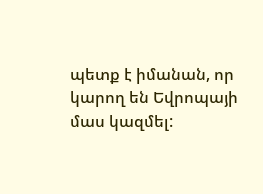պետք է իմանան, որ կարող են Եվրոպայի մաս կազմել: